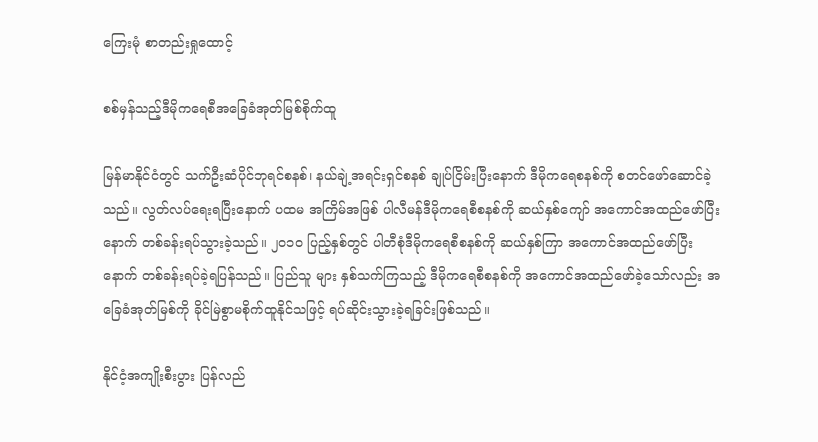ကြေးမုံ စာတည်းရှုထောင့်

စစ်မှန်သည့်ဒီမိုကရေစီအခြေခံအုတ်မြစ်စိုက်ထူ

မြန်မာနိုင်ငံတွင် သက်ဦးဆံပိုင်ဘုရင်စနစ်၊ နယ်ချဲ့အရင်းရှင်စနစ် ချုပ်ငြိမ်းပြီးနောက် ဒီမိုကရေစနစ်ကို စတင်ဖော်ဆောင်ခဲ့သည်။ လွတ်လပ်ရေးရပြီးနောက် ပထမ အကြိမ်အဖြစ် ပါလီမန်ဒီမိုကရေစီစနစ်ကို ဆယ်နှစ်ကျော် အကောင်အထည်ဖော်ပြီး နောက် တစ်ခန်းရပ်သွားခဲ့သည်။ ၂၀၁၀ ပြည့်နှစ်တွင် ပါတီစုံဒီမိုကရေစီစနစ်ကို ဆယ်နှစ်ကြာ အကောင်အထည်ဖော်ပြီးနောက် တစ်ခန်းရပ်ခဲ့ရပြန်သည်။ ပြည်သူ များ နှစ်သက်ကြသည့် ဒီမိုကရေစီစနစ်ကို အကောင်အထည်ဖော်ခဲ့သော်လည်း အခြေခံအုတ်မြစ်ကို ခိုင်မြဲစွာမစိုက်ထူနိုင်သဖြင့် ရပ်ဆိုင်းသွားခဲ့ရခြင်းဖြစ်သည်။

နိုင်ငံ့အကျိုးစီးပွား ပြန်လည်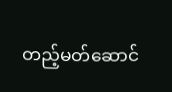တည့်မတ်ဆောင်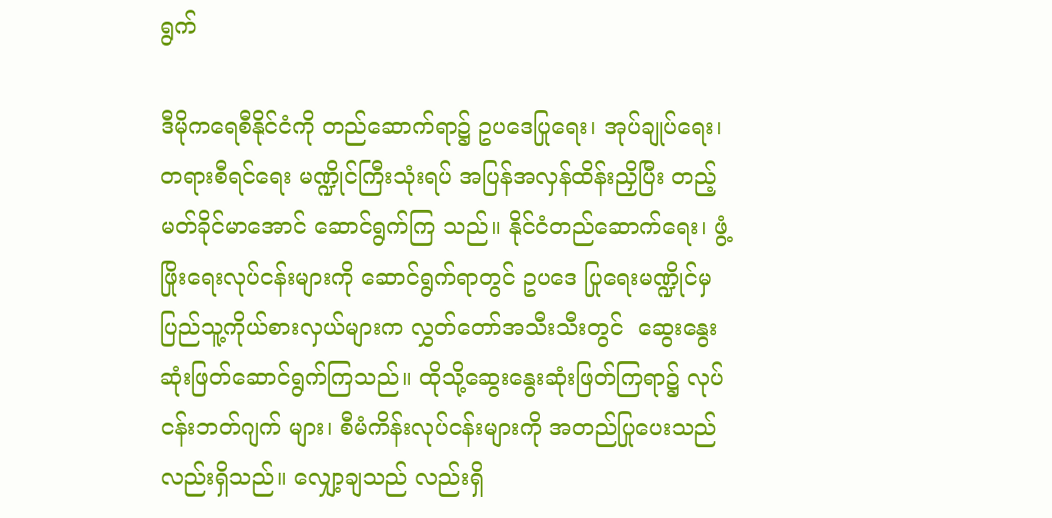ရွက်

ဒီမိုကရေစီနိုင်ငံကို တည်ဆောက်ရာ၌ ဥပဒေပြုရေး၊ အုပ်ချုပ်ရေး၊ တရားစီရင်ရေး မဏ္ဍိုင်ကြီးသုံးရပ် အပြန်အလှန်ထိန်းညှိပြီး တည့်မတ်ခိုင်မာအောင် ဆောင်ရွက်ကြ သည်။ နိုင်ငံတည်ဆောက်ရေး၊ ဖွံ့ဖြိုးရေးလုပ်ငန်းများကို ဆောင်ရွက်ရာတွင် ဥပဒေ ပြုရေးမဏ္ဍိုင်မှ  ပြည်သူ့ကိုယ်စားလှယ်များက လွှတ်တော်အသီးသီးတွင်  ဆွေးနွေး ဆုံးဖြတ်ဆောင်ရွက်ကြသည်။ ထိုသို့ဆွေးနွေးဆုံးဖြတ်ကြရာ၌ လုပ်ငန်းဘတ်ဂျက် များ၊ စီမံကိန်းလုပ်ငန်းများကို အတည်ပြုပေးသည်လည်းရှိသည်။ လျှော့ချသည် လည်းရှိ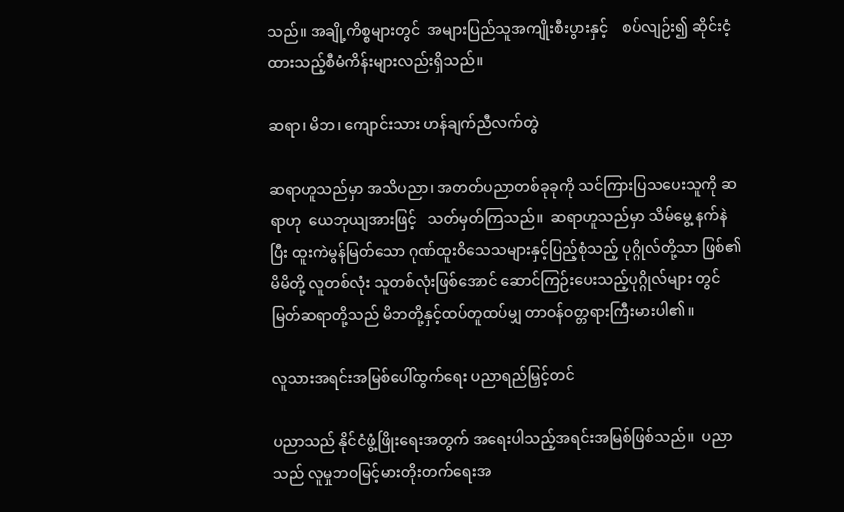သည်။ အချို့ကိစ္စများတွင်  အများပြည်သူအကျိုးစီးပွားနှင့်    စပ်လျဉ်း၍ ဆိုင်းငံ့ထားသည့်စီမံကိန်းများလည်းရှိသည်။

ဆရာ၊ မိဘ၊ ကျောင်းသား ဟန်ချက်ညီလက်တွဲ

ဆရာဟူသည်မှာ အသိပညာ၊ အတတ်ပညာတစ်ခုခုကို သင်ကြားပြသပေးသူကို ဆရာဟု  ယေဘုယျအားဖြင့်   သတ်မှတ်ကြသည်။  ဆရာဟူသည်မှာ သိမ်မွေ့ နက်နဲပြီး ထူးကဲမွန်မြတ်သော ဂုဏ်ထူးဝိသေသများနှင့်ပြည့်စုံသည့် ပုဂ္ဂိုလ်တို့သာ ဖြစ်၏ မိမိတို့ လူတစ်လုံး သူတစ်လုံးဖြစ်အောင် ဆောင်ကြဉ်းပေးသည့်ပုဂ္ဂိုလ်များ တွင် မြတ်ဆရာတို့သည် မိဘတို့နှင့်ထပ်တူထပ်မျှ တာဝန်ဝတ္တရားကြီးမားပါ၏။

လူသားအရင်းအမြစ်ပေါ်ထွက်ရေး ပညာရည်မြှင့်တင်

ပညာသည် နိုင်ငံဖွံ့ဖြိုးရေးအတွက် အရေးပါသည့်အရင်းအမြစ်ဖြစ်သည်။  ပညာ သည် လူမှုဘဝမြင့်မားတိုးတက်ရေးအ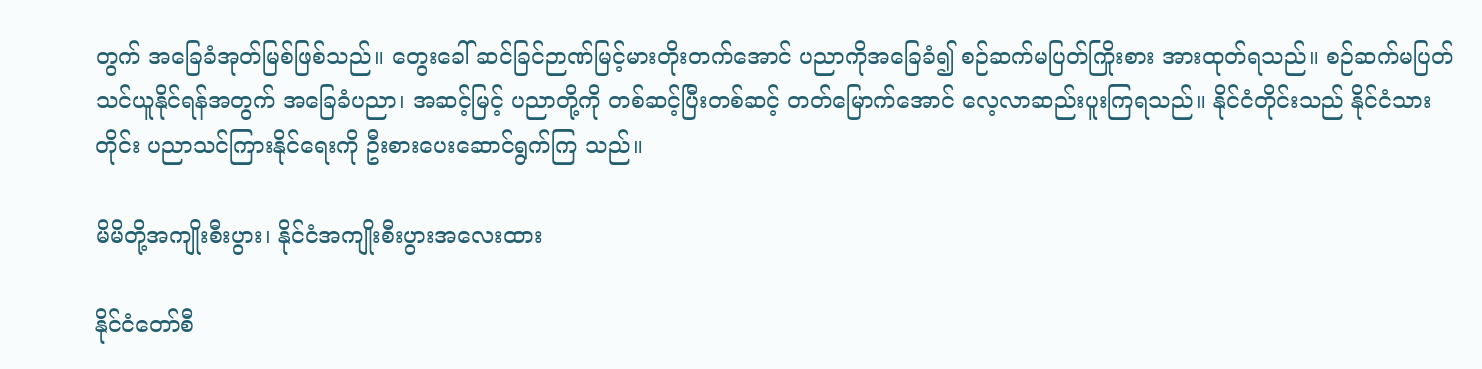တွက် အခြေခံအုတ်မြစ်ဖြစ်သည်။ တွေးခေါ် ဆင်ခြင်ဉာဏ်မြင့်မားတိုးတက်အောင် ပညာကိုအခြေခံ၍ စဉ်ဆက်မပြတ်ကြိုးစား အားထုတ်ရသည်။ စဉ်ဆက်မပြတ်သင်ယူနိုင်ရန်အတွက် အခြေခံပညာ၊ အဆင့်မြင့် ပညာတို့ကို တစ်ဆင့်ပြီးတစ်ဆင့် တတ်မြောက်အောင် လေ့လာဆည်းပူးကြရသည်။ နိုင်ငံတိုင်းသည် နိုင်ငံသားတိုင်း ပညာသင်ကြားနိုင်ရေးကို ဦးစားပေးဆောင်ရွက်ကြ သည်။

မိမိတို့အကျိုးစီးပွား၊ နိုင်ငံအကျိုးစီးပွားအလေးထား

နိုင်ငံတော်စီ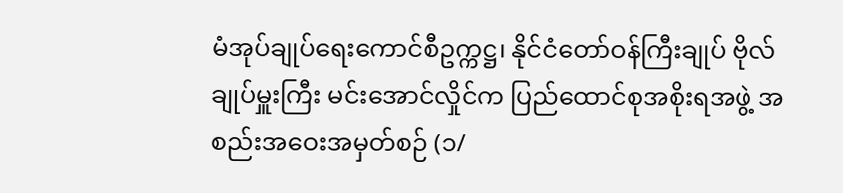မံအုပ်ချုပ်ရေးကောင်စီဥက္ကဋ္ဌ၊ နိုင်ငံတော်ဝန်ကြီးချုပ် ဗိုလ်ချုပ်မှူးကြီး မင်းအောင်လှိုင်က ပြည်ထောင်စုအစိုးရအဖွဲ့ အစည်းအဝေးအမှတ်စဉ် (၁/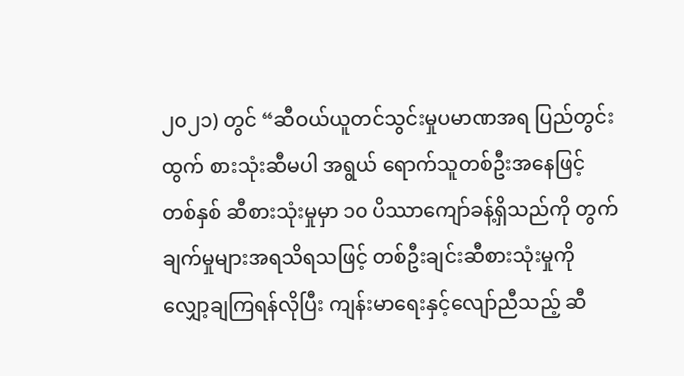၂၀၂၁) တွင် “ဆီဝယ်ယူတင်သွင်းမှုပမာဏအရ ပြည်တွင်းထွက် စားသုံးဆီမပါ အရွယ် ရောက်သူတစ်ဦးအနေဖြင့် တစ်နှစ် ဆီစားသုံးမှုမှာ ၁၀ ပိဿာကျော်ခန့်ရှိသည်ကို တွက်ချက်မှုများအရသိရသဖြင့် တစ်ဦးချင်းဆီစားသုံးမှုကို  လျှော့ချကြရန်လိုပြီး ကျန်းမာရေးနှင့်လျော်ညီသည့် ဆီ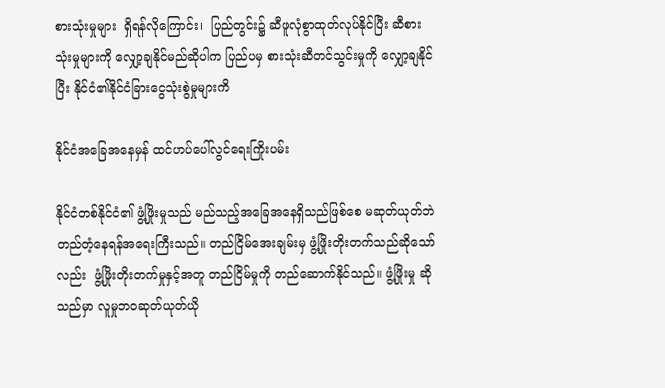စားသုံးမှုများ  ရှိရန်လိုကြောင်း၊  ပြည်တွင်း၌ ဆီဖူလုံစွာထုတ်လုပ်နိုင်ပြီး ဆီစားသုံးမှုများကို လျှော့ချနိုင်မည်ဆိုပါက ပြည်ပမှ စားသုံးဆီတင်သွင်းမှုကို လျှော့ချနိုင်ပြီး နိုင်ငံ၏နိုင်ငံခြားငွေသုံးစွဲမှုများကိ

နိုင်ငံအခြေအနေမှန် ထင်ဟပ်ပေါ်လွင်ရေးကြိုးပမ်း

နိုင်ငံတစ်နိုင်ငံ၏ ဖွံ့ဖြိုးမှုသည် မည်သည့်အခြေအနေရှိသည်ဖြစ်စေ မဆုတ်ယုတ်ဘဲ တည်တံ့နေရန်အရေးကြီးသည်။ တည်ငြိမ်အေးချမ်းမှ ဖွံ့ဖြိုးတိုးတက်သည်ဆိုသော် လည်း  ဖွံ့ဖြိုးတိုးတက်မှုနှင့်အတူ တည်ငြိမ်မှုကို တည်ဆောက်နိုင်သည်။ ဖွံ့ဖြိုးမှု ဆိုသည်မှာ လူမှုဘဝဆုတ်ယုတ်ယို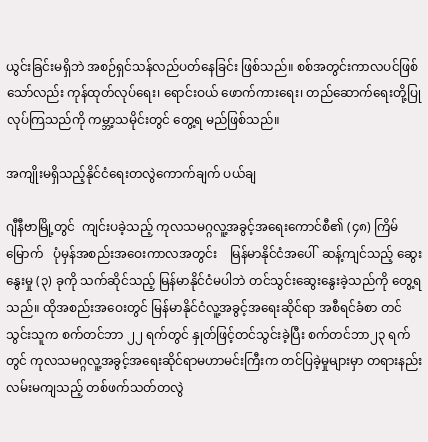ယွင်းခြင်းမရှိဘဲ အစဉ်ရှင်သန်လည်ပတ်နေခြင်း ဖြစ်သည်။ စစ်အတွင်းကာလပင်ဖြစ်သော်လည်း ကုန်ထုတ်လုပ်ရေး၊ ရောင်းဝယ် ဖောက်ကားရေး၊ တည်ဆောက်ရေးတို့ပြုလုပ်ကြသည်ကို ကမ္ဘာ့သမိုင်းတွင် တွေ့ရ မည်ဖြစ်သည်။

အကျိုးမရှိသည့်နိုင်ငံရေးတလွဲကောက်ချက် ပယ်ချ

ဂျီနီဗာမြို့တွင်  ကျင်းပခဲ့သည့် ကုလသမဂ္ဂလူ့အခွင့်အရေးကောင်စီ၏ (၄၈) ကြိမ် မြောက်   ပုံမှန်အစည်းအဝေးကာလအတွင်း    မြန်မာနိုင်ငံအပေါ်  ဆန့်ကျင်သည့် ဆွေးနွေးမှု (၃) ခုကို သက်ဆိုင်သည့် မြန်မာနိုင်ငံမပါဘဲ တင်သွင်းဆွေးနွေးခဲ့သည်ကို တွေ့ရသည်။ ထိုအစည်းအဝေးတွင် မြန်မာနိုင်ငံလူ့အခွင့်အရေးဆိုင်ရာ အစီရင်ခံစာ တင်သွင်းသူက စက်တင်ဘာ ၂၂ ရက်တွင် နှုတ်ဖြင့်တင်သွင်းခဲ့ပြီး စက်တင်ဘာ၂၃ ရက်တွင် ကုလသမဂ္ဂလူ့အခွင့်အရေးဆိုင်ရာမဟာမင်းကြီးက တင်ပြခဲ့မှုများမှာ တရားနည်းလမ်းမကျသည့် တစ်ဖက်သတ်တလွဲ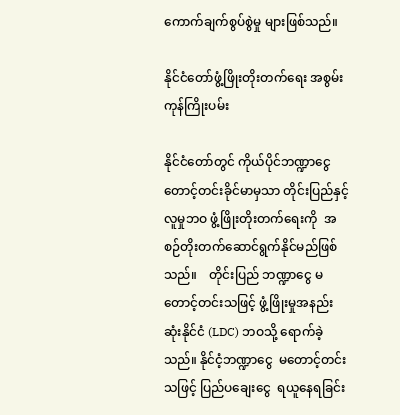ကောက်ချက်စွပ်စွဲမှု များဖြစ်သည်။

နိုင်ငံတော်ဖွံ့ဖြိုးတိုးတက်ရေး အစွမ်းကုန်ကြိုးပမ်း

နိုင်ငံတော်တွင် ကိုယ်ပိုင်ဘဏ္ဍာငွေ တောင့်တင်းခိုင်မာမှသာ တိုင်းပြည်နှင့်လူမှုဘဝ ဖွံ့ဖြိုးတိုးတက်ရေးကို  အစဉ်တိုးတက်ဆောင်ရွက်နိုင်မည်ဖြစ်သည်။    တိုင်းပြည် ဘဏ္ဍာငွေ မတောင့်တင်းသဖြင့် ဖွံ့ဖြိုးမှုအနည်းဆုံးနိုင်ငံ (LDC) ဘဝသို့ ရောက်ခဲ့ သည်။ နိုင်ငံ့ဘဏ္ဍာငွေ  မတောင့်တင်းသဖြင့် ပြည်ပချေးငွေ  ရယူနေရခြင်း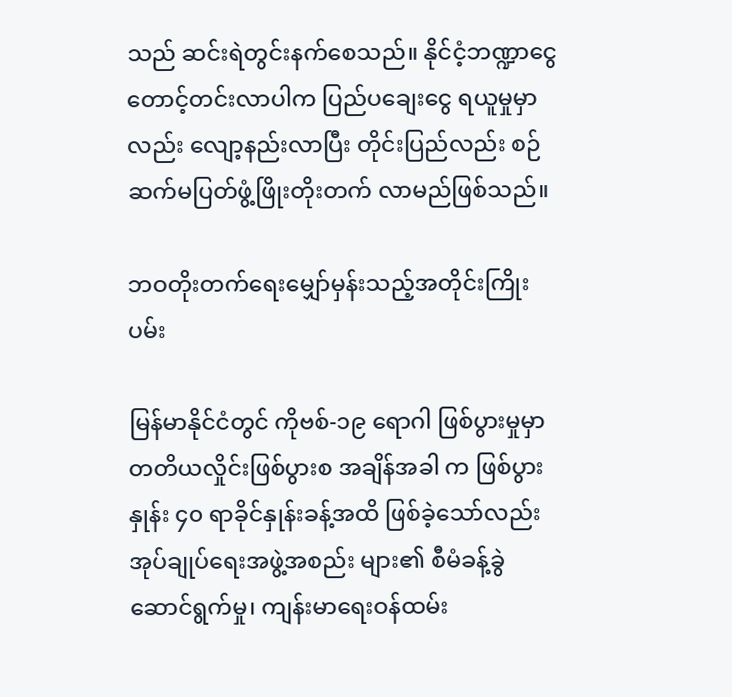သည် ဆင်းရဲတွင်းနက်စေသည်။ နိုင်ငံ့ဘဏ္ဍာငွေ  တောင့်တင်းလာပါက ပြည်ပချေးငွေ ရယူမှုမှာလည်း လျော့နည်းလာပြီး တိုင်းပြည်လည်း စဉ်ဆက်မပြတ်ဖွံ့ဖြိုးတိုးတက် လာမည်ဖြစ်သည်။

ဘဝတိုးတက်ရေးမျှော်မှန်းသည့်အတိုင်းကြိုးပမ်း

မြန်မာနိုင်ငံတွင် ကိုဗစ်-၁၉ ရောဂါ ဖြစ်ပွားမှုမှာ တတိယလှိုင်းဖြစ်ပွားစ အချိန်အခါ က ဖြစ်ပွားနှုန်း ၄၀ ရာခိုင်နှုန်းခန့်အထိ ဖြစ်ခဲ့သော်လည်း အုပ်ချုပ်ရေးအဖွဲ့အစည်း များ၏ စီမံခန့်ခွဲဆောင်ရွက်မှု၊ ကျန်းမာရေးဝန်ထမ်း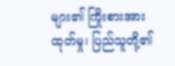များ၏ ကြိုးစားအားထုတ်မှု၊ ပြည်သူတို့၏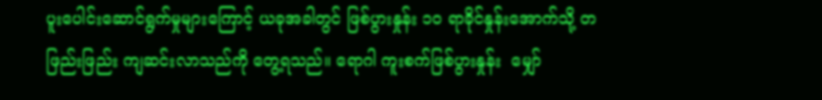ပူးပေါင်းဆောင်ရွက်မှုများကြောင့် ယခုအခါတွင် ဖြစ်ပွားနှုန်း ၁၀ ရာခိုင်နှုန်းအောက်သို့ တဖြည်းဖြည်း ကျဆင်းလာသည်ကို တွေ့ရသည်။ ရောဂါ ကူးစက်ဖြစ်ပွားနှုန်း  မျှော်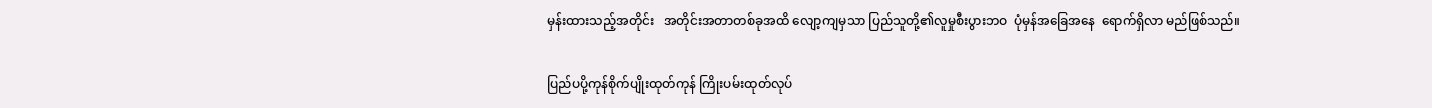မှန်းထားသည့်အတိုင်း   အတိုင်းအတာတစ်ခုအထိ လျော့ကျမှသာ ပြည်သူတို့၏လူမှုစီးပွားဘဝ  ပုံမှန်အခြေအနေ  ရောက်ရှိလာ မည်ဖြစ်သည်။

ပြည်ပပို့ကုန်စိုက်ပျိုးထုတ်ကုန် ကြိုးပမ်းထုတ်လုပ်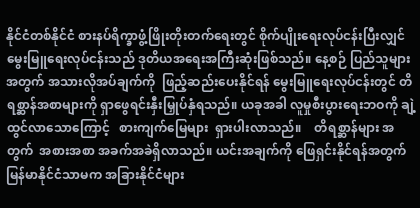နိုင်ငံတစ်နိုင်ငံ စားနပ်ရိက္ခာဖွံ့ဖြိုးတိုးတက်ရေးတွင် စိုက်ပျိုးရေးလုပ်ငန်းပြီးလျှင် မွေးမြူရေးလုပ်ငန်းသည် ဒုတိယအရေးအကြီးဆုံးဖြစ်သည်။ နေ့စဉ် ပြည်သူများ အတွက် အသားလိုအပ်ချက်ကို  ဖြည့်ဆည်းပေးနိုင်ရန် မွေးမြူရေးလုပ်ငန်းတွင် တိရစ္ဆာန်အစာများကို ရှာဖွေရင်းနှီးမြှုပ်နှံရသည်။ ယခုအခါ လူမှုစီးပွားရေးဘဝကို ချဲ့ထွင်လာသောကြောင့်   စားကျက်မြေများ  ရှားပါးလာသည်။    တိရစ္ဆာန်များ အတွက်  အစားအစာ အခက်အခဲရှိလာသည်။ ယင်းအချက်ကို ဖြေရှင်းနိုင်ရန်အတွက် မြန်မာနိုင်ငံသာမက အခြားနိုင်ငံများ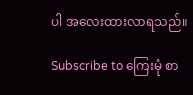ပါ အလေးထားလာရသည်။

Subscribe to ကြေးမုံ စာ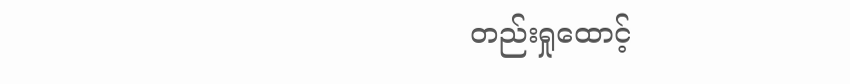တည်းရှုထောင့်